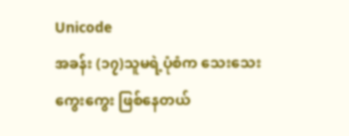Unicode
အခန်း (၁၇)သူမရဲ့ပုံစံက သေးသေးကွေးကွေး ဖြစ်နေတယ်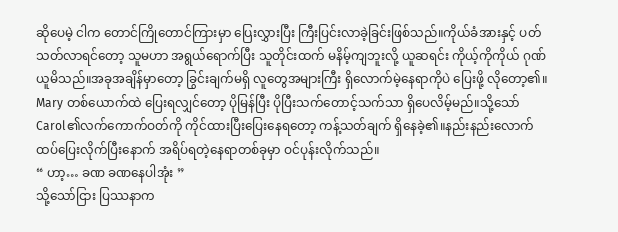ဆိုပေမဲ့ ငါက တောင်ကြိုတောင်ကြားမှာ ပြေးလွှားပြီး ကြီးပြင်းလာခဲ့ခြင်းဖြစ်သည်။ကိုယ်ခံအားနှင့် ပတ်သတ်လာရင်တော့ သူမဟာ အရွယ်ရောက်ပြီး သူတိုင်းထက် မနိမ့်ကျဘူးလို့ ယူဆရင်း ကိုယ့်ကိုကိုယ် ဂုဏ်ယူမိသည်။အခုအချိန်မှာတော့ ခြွင်းချက်မရှိ လူတွေအများကြီး ရှိလောက်မဲ့နေရာကိုပဲ ပြေးဖို့ လိုတော့၏။
Mary တစ်ယောက်ထဲ ပြေးရလျှင်တော့ ပိုမြန်ပြီး ပိုပြီးသက်တောင့်သက်သာ ရှိပေလိမ့်မည်။သို့သော် Carol၏လက်ကောက်ဝတ်ကို ကိုင်ထားပြီးပြေးနေရတော့ ကန့်သတ်ချက် ရှိနေခဲ့၏။နည်းနည်းလောက် ထပ်ပြေးလိုက်ပြီးနောက် အရိပ်ရတဲ့နေရာတစ်ခုမှာ ဝင်ပုန်းလိုက်သည်။
“ ဟာ့… ခဏ ခဏနေပါအုံး ”
သို့သော်ငြား ပြဿနာက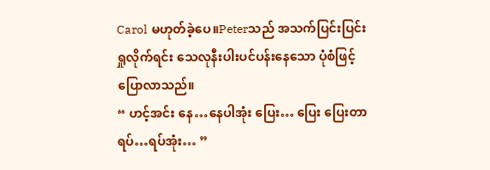Carol မဟုတ်ခဲ့ပေ။Peterသည် အသက်ပြင်းပြင်းရှုလိုက်ရင်း သေလုနီးပါးပင်ပန်းနေသော ပုံစံဖြင့် ပြောလာသည်။
“ ဟင့်အင်း နေ…နေပါအုံး ပြေး… ပြေး ပြေးတာ ရပ်…ရပ်အုံး… ”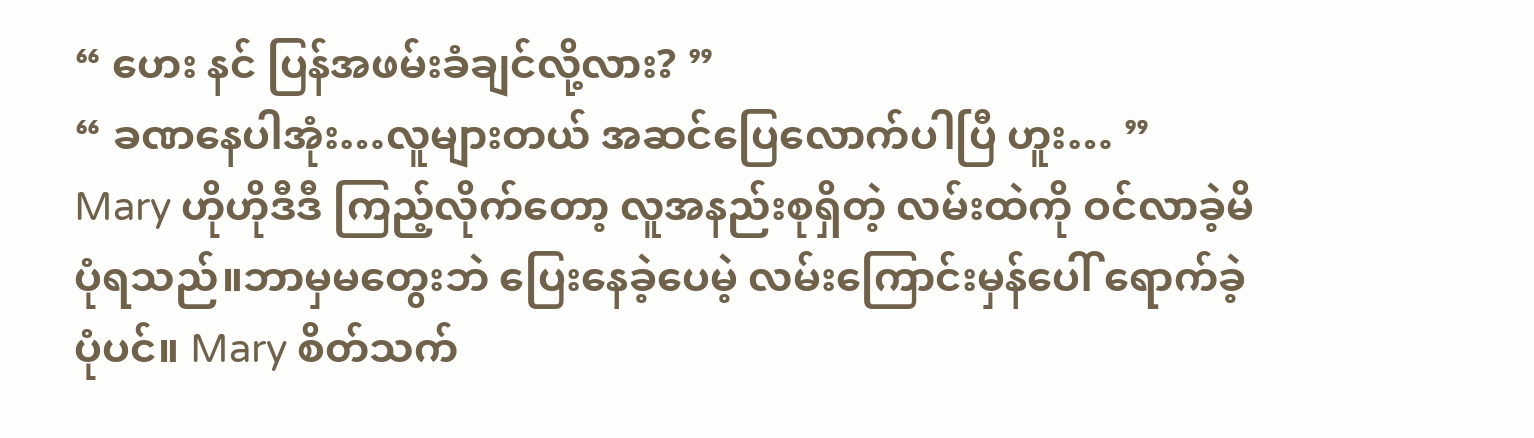“ ဟေး နင် ပြန်အဖမ်းခံချင်လို့လား? ”
“ ခဏနေပါအုံး…လူများတယ် အဆင်ပြေလောက်ပါပြီ ဟူး… ”
Mary ဟိုဟိုဒီဒီ ကြည့်လိုက်တော့ လူအနည်းစုရှိတဲ့ လမ်းထဲကို ဝင်လာခဲ့မိပုံရသည်။ဘာမှမတွေးဘဲ ပြေးနေခဲ့ပေမဲ့ လမ်းကြောင်းမှန်ပေါ် ရောက်ခဲ့ပုံပင်။ Mary စိတ်သက်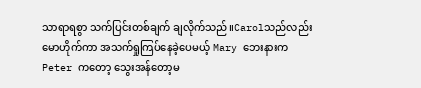သာရာရစွာ သက်ပြင်းတစ်ချက် ချလိုက်သည်။Carolသည်လည်း မောဟိုက်ကာ အသက်ရှုကြပ်နေခဲ့ပေမယ့် Mary ဘေးနားက Peter ကတော့ သွေးအန်တော့မ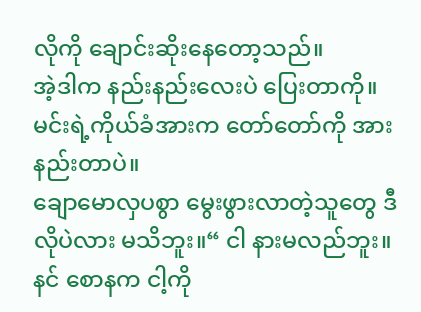လိုကို ချောင်းဆိုးနေတော့သည်။
အဲ့ဒါက နည်းနည်းလေးပဲ ပြေးတာကို။မင်းရဲ့ကိုယ်ခံအားက တော်တော်ကို အားနည်းတာပဲ။
ချောမောလှပစွာ မွေးဖွားလာတဲ့သူတွေ ဒီလိုပဲလား မသိဘူး။“ ငါ နားမလည်ဘူး။နင် စောနက ငါ့ကို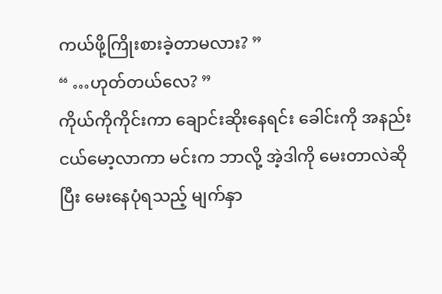ကယ်ဖို့ကြိုးစားခဲ့တာမလား? ”
“ …ဟုတ်တယ်လေ? ”
ကိုယ်ကိုကိုင်းကာ ချောင်းဆိုးနေရင်း ခေါင်းကို အနည်းငယ်မော့လာကာ မင်းက ဘာလို့ အဲ့ဒါကို မေးတာလဲဆိုပြီး မေးနေပုံရသည့် မျက်နှာ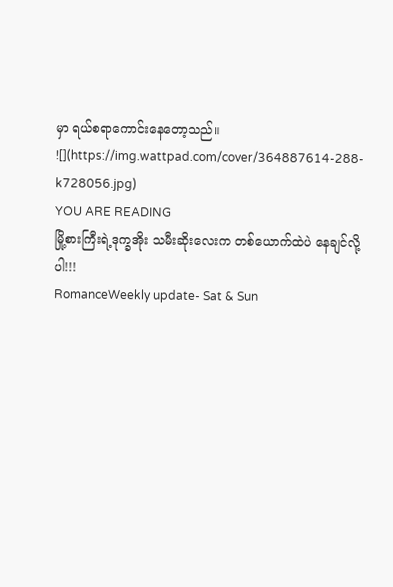မှာ ရယ်စရာကောင်းနေတော့သည်။
![](https://img.wattpad.com/cover/364887614-288-k728056.jpg)
YOU ARE READING
မြို့စားကြီးရဲ့ဒုက္ခအိုး သမီးဆိုးလေးက တစ်ယောက်ထဲပဲ နေချင်လို့ပါ!!!
RomanceWeekly update- Sat & Sun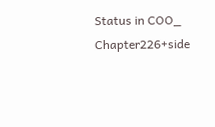Status in COO_ Chapter226+side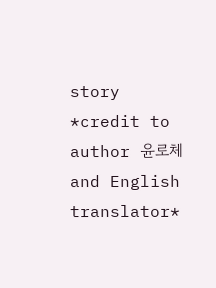story *credit to author 윤로체 and English translator*